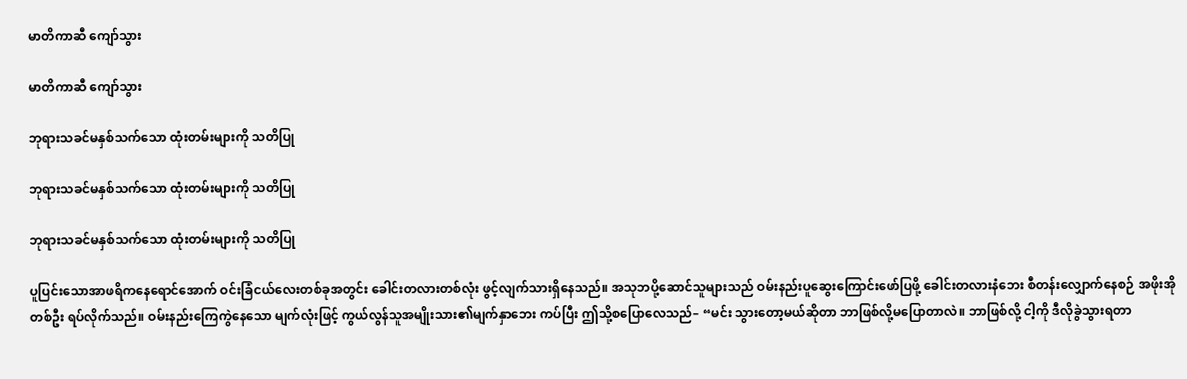မာတိကာဆီ ကျော်သွား

မာတိကာဆီ ကျော်သွား

ဘုရားသခင်မနှစ်သက်သော ထုံးတမ်းများကို သတိပြု

ဘုရားသခင်မနှစ်သက်သော ထုံးတမ်းများကို သတိပြု

ဘုရားသခင်မနှစ်သက်သော ထုံးတမ်းများကို သတိပြု

ပူပြင်းသောအာဖရိကနေရောင်အောက် ဝင်းခြံငယ်လေးတစ်ခုအတွင်း ခေါင်းတလားတစ်လုံး ဖွင့်လျက်သားရှိနေသည်။ အသုဘပို့ဆောင်သူများသည် ဝမ်းနည်းပူဆွေးကြောင်းဖော်ပြဖို့ ခေါင်းတလားနံဘေး စီတန်းလျှောက်နေစဉ် အဖိုးအိုတစ်ဦး ရပ်လိုက်သည်။ ဝမ်းနည်းကြေကွဲနေသော မျက်လုံးဖြင့် ကွယ်လွန်သူအမျိုးသား၏မျက်နှာဘေး ကပ်ပြီး ဤသို့စပြောလေသည်– “မင်း သွားတော့မယ်ဆိုတာ ဘာဖြစ်လို့မပြောတာလဲ။ ဘာဖြစ်လို့ ငါ့ကို ဒီလိုခွဲသွားရတာ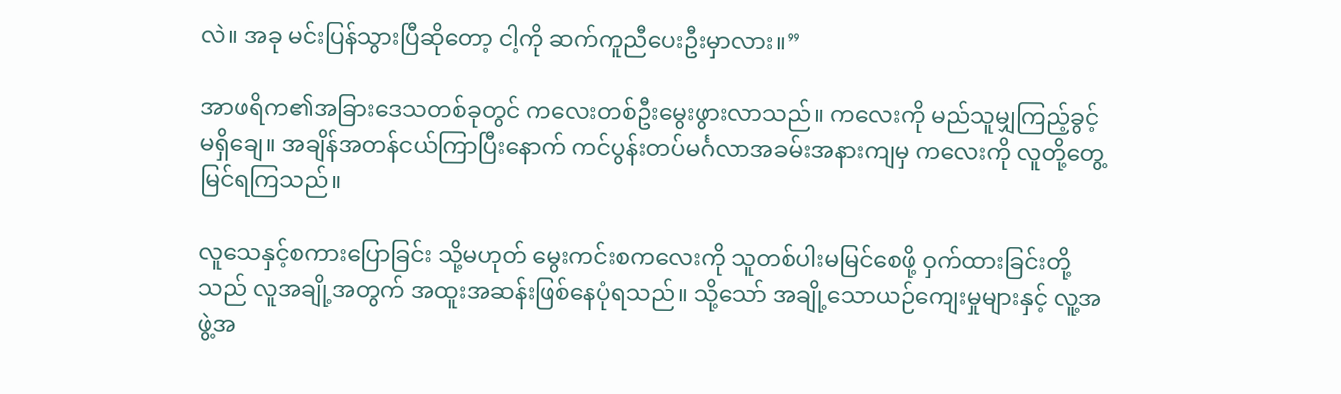လဲ။ အခု မင်းပြန်သွားပြီဆိုတော့ ငါ့ကို ဆက်ကူညီပေးဦးမှာလား။”

အာဖရိက၏အခြားဒေသတစ်ခုတွင် ကလေးတစ်ဦးမွေးဖွားလာသည်။ ကလေးကို မည်သူမျှကြည့်ခွင့်မရှိချေ။ အချိန်အတန်ငယ်ကြာပြီးနောက် ကင်ပွန်းတပ်မင်္ဂလာအခမ်းအနားကျမှ ကလေးကို လူတို့တွေ့မြင်ရကြသည်။

လူသေနှင့်စကားပြောခြင်း သို့မဟုတ် မွေးကင်းစကလေးကို သူတစ်ပါးမမြင်စေဖို့ ဝှက်ထားခြင်းတို့သည် လူအချို့အတွက် အထူးအဆန်းဖြစ်နေပုံရသည်။ သို့သော် အချို့သောယဉ်ကျေးမှုများနှင့် လူ့အဖွဲ့အ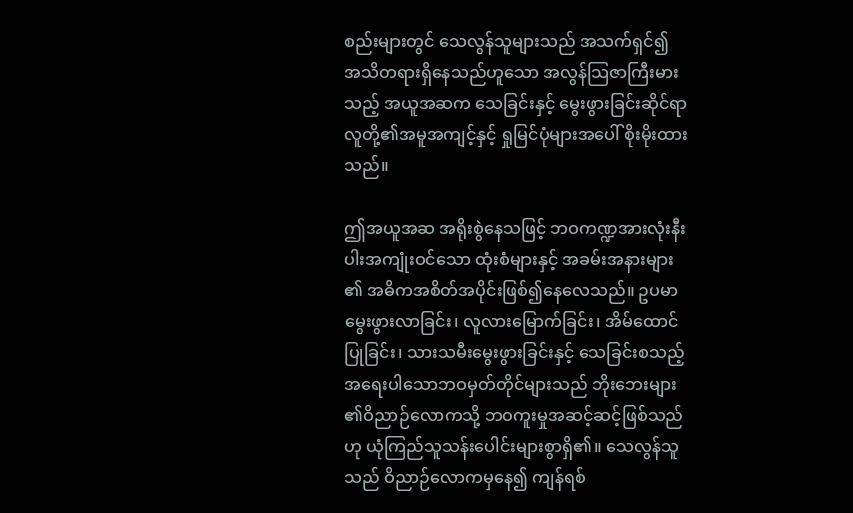စည်းများတွင် သေလွန်သူများသည် အသက်ရှင်၍ အသိတရားရှိနေသည်ဟူသော အလွန်သြဇာကြီးမားသည့် အယူအဆက သေခြင်းနှင့် မွေးဖွားခြင်းဆိုင်ရာ လူတို့၏အမူအကျင့်နှင့် ရှုမြင်ပုံများအပေါ် စိုးမိုးထားသည်။

ဤအယူအဆ အရိုးစွဲနေသဖြင့် ဘဝကဏ္ဍအားလုံးနီးပါးအကျုံးဝင်သော ထုံးစံများနှင့် အခမ်းအနားများ၏ အဓိကအစိတ်အပိုင်းဖြစ်၍နေလေသည်။ ဥပမာ မွေးဖွားလာခြင်း၊ လူလားမြောက်ခြင်း၊ အိမ်ထောင်ပြုခြင်း၊ သားသမီးမွေးဖွားခြင်းနှင့် သေခြင်းစသည့် အရေးပါသောဘဝမှတ်တိုင်များသည် ဘိုးဘေးများ၏ဝိညာဉ်လောကသို့ ဘဝကူးမှုအဆင့်ဆင့်ဖြစ်သည်ဟု ယုံကြည်သူသန်းပေါင်းများစွာရှိ၏။ သေလွန်သူသည် ဝိညာဉ်လောကမှနေ၍ ကျန်ရစ်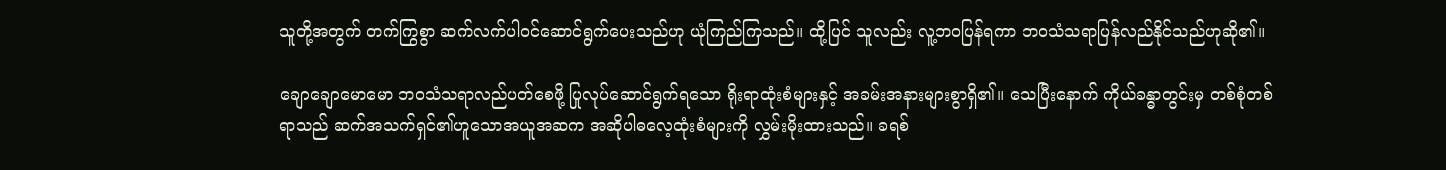သူတို့အတွက် တက်ကြွစွာ ဆက်လက်ပါဝင်ဆောင်ရွက်ပေးသည်ဟု ယုံကြည်ကြသည်။ ထို့ပြင် သူလည်း လူ့ဘဝပြန်ရကာ ဘဝသံသရာပြန်လည်နိုင်သည်ဟုဆို၏။

ချောချောမောမော ဘဝသံသရာလည်ပတ်စေဖို့ ပြုလုပ်ဆောင်ရွက်ရသော ရိုးရာထုံးစံများနှင့် အခမ်းအနားများစွာရှိ၏။ သေပြီးနောက် ကိုယ်ခန္ဓာတွင်းမှ တစ်စုံတစ်ရာသည် ဆက်အသက်ရှင်၏ဟူသောအယူအဆက အဆိုပါဓလေ့ထုံးစံများကို လွှမ်းမိုးထားသည်။ ခရစ်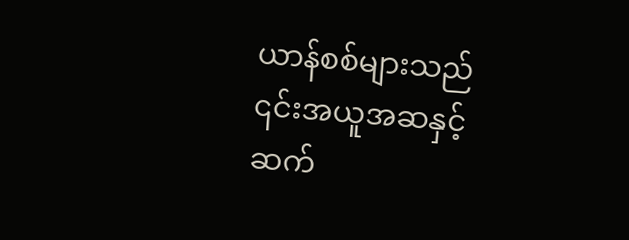ယာန်စစ်များသည် ၎င်းအယူအဆနှင့်ဆက်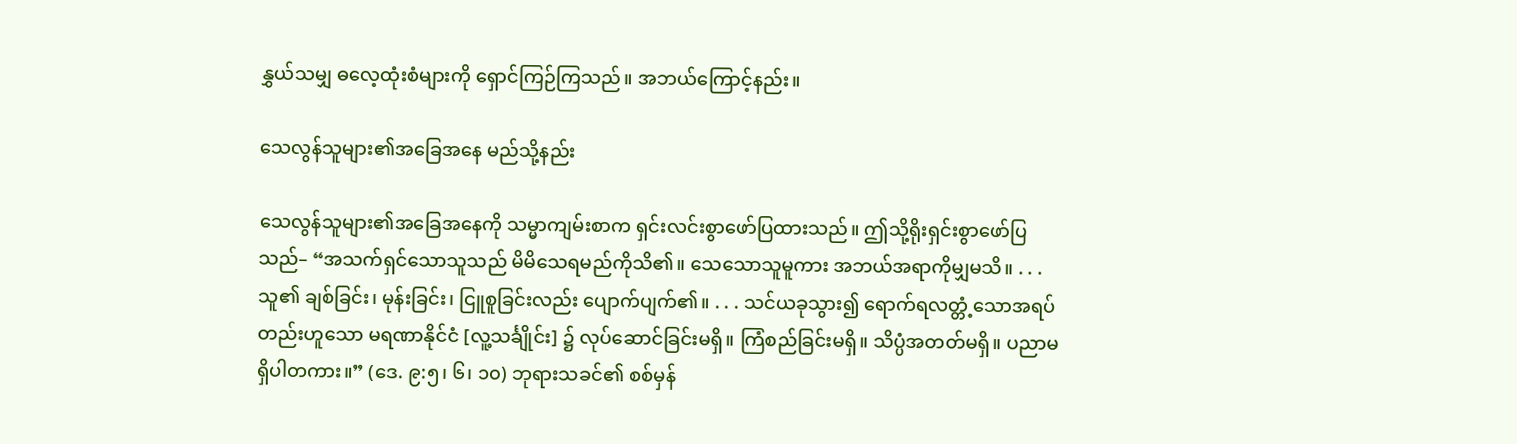နွှယ်သမျှ ဓလေ့ထုံးစံများကို ရှောင်ကြဉ်ကြသည်။ အဘယ်ကြောင့်နည်း။

သေလွန်သူများ၏အခြေအနေ မည်သို့နည်း

သေလွန်သူများ၏အခြေအနေကို သမ္မာကျမ်းစာက ရှင်းလင်းစွာဖော်ပြထားသည်။ ဤသို့ရိုးရှင်းစွာဖော်ပြသည်– “အသက်ရှင်သောသူသည် မိမိသေရမည်ကိုသိ၏။ သေသောသူမူကား အဘယ်အရာကိုမျှမသိ။ . . . သူ၏ ချစ်ခြင်း၊ မုန်းခြင်း၊ ငြူစူခြင်းလည်း ပျောက်ပျက်၏။ . . . သင်ယခုသွား၍ ရောက်ရလတ္တံ့သောအရပ်တည်းဟူသော မရဏာနိုင်ငံ [လူ့သင်္ချိုင်း] ၌ လုပ်ဆောင်ခြင်းမရှိ။ ကြံစည်ခြင်းမရှိ။ သိပ္ပံအတတ်မရှိ။ ပညာမရှိပါတကား။” (ဒေ. ၉:၅၊ ၆၊ ၁၀) ဘုရားသခင်၏ စစ်မှန်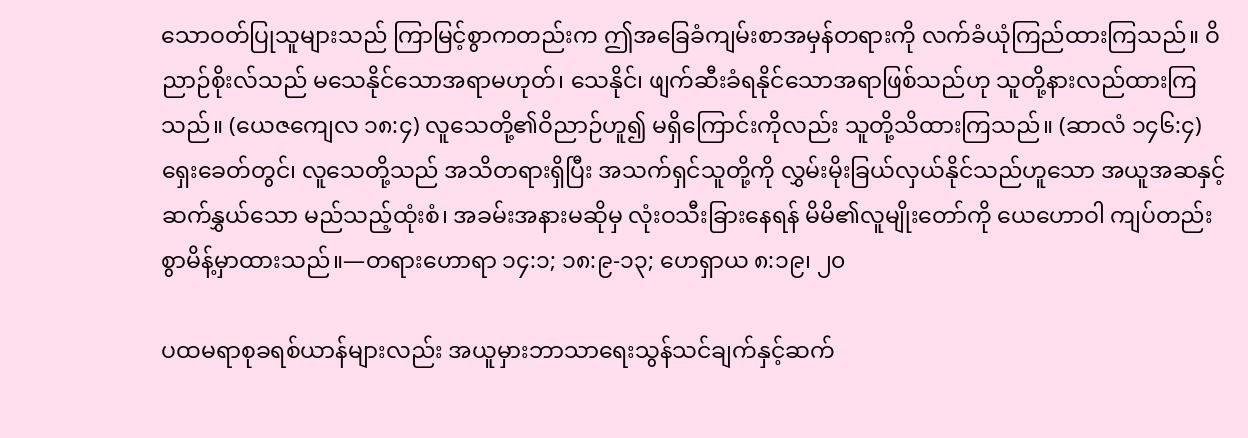သောဝတ်ပြုသူများသည် ကြာမြင့်စွာကတည်းက ဤအခြေခံကျမ်းစာအမှန်တရားကို လက်ခံယုံကြည်ထားကြသည်။ ဝိညာဉ်စိုးလ်သည် မသေနိုင်သောအရာမဟုတ်၊ သေနိုင်၊ ဖျက်ဆီးခံရနိုင်သောအရာဖြစ်သည်ဟု သူတို့နားလည်ထားကြသည်။ (ယေဇကျေလ ၁၈:၄) လူသေတို့၏ဝိညာဉ်ဟူ၍ မရှိကြောင်းကိုလည်း သူတို့သိထားကြသည်။ (ဆာလံ ၁၄၆:၄) ရှေးခေတ်တွင်၊ လူသေတို့သည် အသိတရားရှိပြီး အသက်ရှင်သူတို့ကို လွှမ်းမိုးခြယ်လှယ်နိုင်သည်ဟူသော အယူအဆနှင့်ဆက်နွှယ်သော မည်သည့်ထုံးစံ၊ အခမ်းအနားမဆိုမှ လုံးဝသီးခြားနေရန် မိမိ၏လူမျိုးတော်ကို ယေဟောဝါ ကျပ်တည်းစွာမိန့်မှာထားသည်။—တရားဟောရာ ၁၄:၁; ၁၈:၉-၁၃; ဟေရှာယ ၈:၁၉၊ ၂၀

ပထမရာစုခရစ်ယာန်များလည်း အယူမှားဘာသာရေးသွန်သင်ချက်နှင့်ဆက်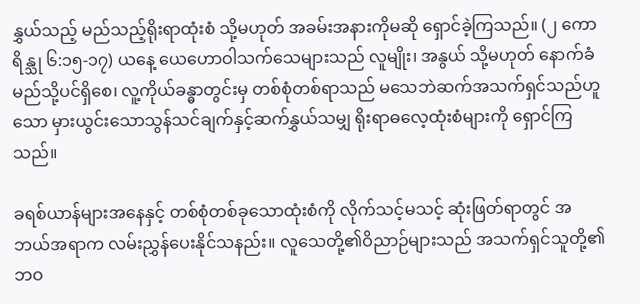နွှယ်သည့် မည်သည့်ရိုးရာထုံးစံ သို့မဟုတ် အခမ်းအနားကိုမဆို ရှောင်ခဲ့ကြသည်။ (၂ ကောရိန္သု ၆:၁၅-၁၇) ယနေ့ ယေဟောဝါသက်သေများသည် လူမျိုး၊ အနွယ် သို့မဟုတ် နောက်ခံမည်သို့ပင်ရှိစေ၊ လူ့ကိုယ်ခန္ဓာတွင်းမှ တစ်စုံတစ်ရာသည် မသေဘဲဆက်အသက်ရှင်သည်ဟူသော မှားယွင်းသောသွန်သင်ချက်နှင့်ဆက်နွှယ်သမျှ ရိုးရာဓလေ့ထုံးစံများကို ရှောင်ကြသည်။

ခရစ်ယာန်များအနေနှင့် တစ်စုံတစ်ခုသောထုံးစံကို လိုက်သင့်မသင့် ဆုံးဖြတ်ရာတွင် အဘယ်အရာက လမ်းညွှန်ပေးနိုင်သနည်း။ လူသေတို့၏ဝိညာဉ်များသည် အသက်ရှင်သူတို့၏ဘဝ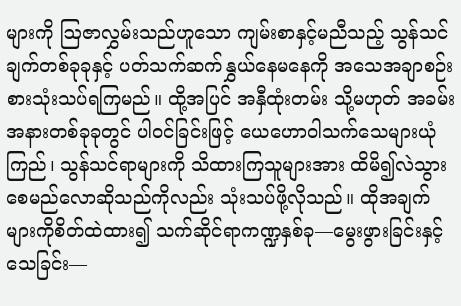များကို ဩဇာလွှမ်းသည်ဟူသော ကျမ်းစာနှင့်မညီသည့် သွန်သင်ချက်တစ်ခုခုနှင့် ပတ်သက်ဆက်နွှယ်နေမနေကို အသေအချာစဉ်းစားသုံးသပ်ရကြမည်။ ထို့အပြင် အနှီထုံးတမ်း သို့မဟုတ် အခမ်းအနားတစ်ခုခုတွင် ပါဝင်ခြင်းဖြင့် ယေဟောဝါသက်သေများယုံကြည်၊ သွန်သင်ရာများကို သိထားကြသူများအား ထိမိ၍လဲသွားစေမည်လောဆိုသည်ကိုလည်း သုံးသပ်ဖို့လိုသည်။ ထိုအချက်များကိုစိတ်ထဲထား၍ သက်ဆိုင်ရာကဏ္ဍနှစ်ခု—မွေးဖွားခြင်းနှင့် သေခြင်း—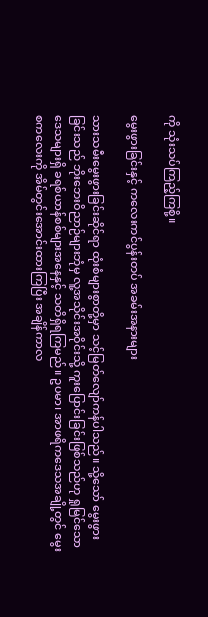ကို သုံးသပ်ကြည့်ကြစို့။

မွေးဖွားခြင်းနှင့် ကလေးကင်ပွန်းတပ် အခမ်းအနားများ

သားသမီးမွေးဖွားခြင်းဆိုင်ရာ ထုံးစံများစွာတို့မှာ သင့်မြတ်လျော်ကန်ပါသည်။ သို့သော် မွေးဖွားခြင်းသည် ဘိုးဘေးဝိညာဉ်များဘုံမှ လူ့အသိုင်းအဝိုင်းသို့ ကူးပြောင်းခြင်းဖြစ်သည်ဟု ရှုမြင်သောဒေသများရှိ ခရစ်ယာန်စစ်များအနေနှင့် သတိရှိရကြမည်။ ဥပမာ၊ အာဖရိကဒေသအချို့တွင် မွေးစကလေးကို အိမ်တွင်းအောင်းထားကြပြီး အချိန်ကာလ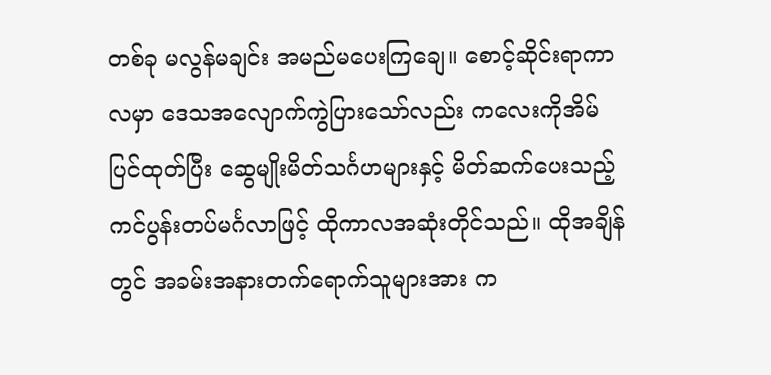တစ်ခု မလွန်မချင်း အမည်မပေးကြချေ။ စောင့်ဆိုင်းရာကာလမှာ ဒေသအလျောက်ကွဲပြားသော်လည်း ကလေးကိုအိမ်ပြင်ထုတ်ပြီး ဆွေမျိုးမိတ်သင်္ဂဟများနှင့် မိတ်ဆက်ပေးသည့် ကင်ပွန်းတပ်မင်္ဂလာဖြင့် ထိုကာလအဆုံးတိုင်သည်။ ထိုအချိန်တွင် အခမ်းအနားတက်ရောက်သူများအား က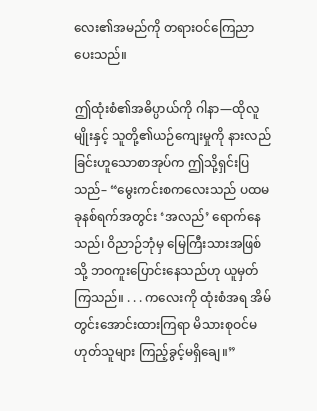လေး၏အမည်ကို တရားဝင်ကြေညာပေးသည်။

ဤထုံးစံ၏အဓိပ္ပာယ်ကို ဂါနာ—ထိုလူမျိုးနှင့် သူတို့၏ယဉ်ကျေးမှုကို နားလည်ခြင်းဟူသောစာအုပ်က ဤသို့ရှင်းပြသည်– “မွေးကင်းစကလေးသည် ပထမခုနစ်ရက်အတွင်း ‘အလည်’ ရောက်နေသည်၊ ဝိညာဉ်ဘုံမှ မြေကြီးသားအဖြစ်သို့ ဘဝကူးပြောင်းနေသည်ဟု ယူမှတ်ကြသည်။ . . . ကလေးကို ထုံးစံအရ အိမ်တွင်းအောင်းထားကြရာ မိသားစုဝင်မဟုတ်သူများ ကြည့်ခွင့်မရှိချေ။”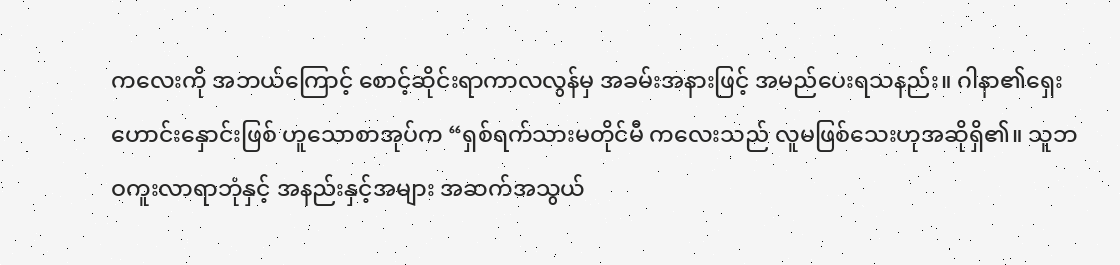ကလေးကို အဘယ်ကြောင့် စောင့်ဆိုင်းရာကာလလွန်မှ အခမ်းအနားဖြင့် အမည်ပေးရသနည်း။ ဂါနာ၏ရှေးဟောင်းနှောင်းဖြစ် ဟူသောစာအုပ်က “ရှစ်ရက်သားမတိုင်မီ ကလေးသည် လူမဖြစ်သေးဟုအဆိုရှိ၏။ သူဘဝကူးလာရာဘုံနှင့် အနည်းနှင့်အများ အဆက်အသွယ်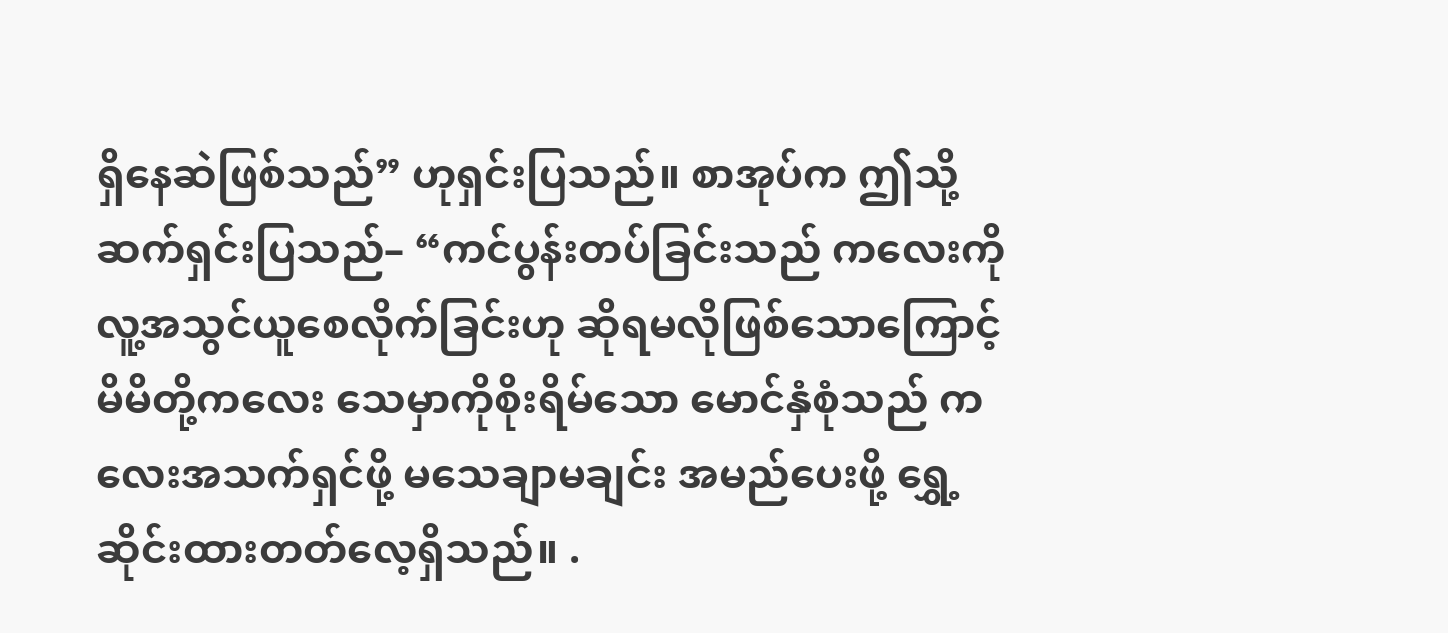ရှိနေဆဲဖြစ်သည်” ဟုရှင်းပြသည်။ စာအုပ်က ဤသို့ဆက်ရှင်းပြသည်– “ကင်ပွန်းတပ်ခြင်းသည် ကလေးကို လူ့အသွင်ယူစေလိုက်ခြင်းဟု ဆိုရမလိုဖြစ်သောကြောင့် မိမိတို့ကလေး သေမှာကိုစိုးရိမ်သော မောင်နှံစုံသည် ကလေးအသက်ရှင်ဖို့ မသေချာမချင်း အမည်ပေးဖို့ ရွှေ့ဆိုင်းထားတတ်လေ့ရှိသည်။ .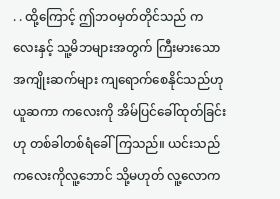. . ထို့ကြောင့် ဤဘဝမှတ်တိုင်သည် ကလေးနှင့် သူ့မိဘများအတွက် ကြီးမားသောအကျိုးဆက်များ ကျရောက်စေနိုင်သည်ဟုယူဆကာ ကလေးကို အိမ်ပြင်ခေါ်ထုတ်ခြင်းဟု တစ်ခါတစ်ရံခေါ်ကြသည်။ ယင်းသည် ကလေးကိုလူ့ဘောင် သို့မဟုတ် လူ့လောက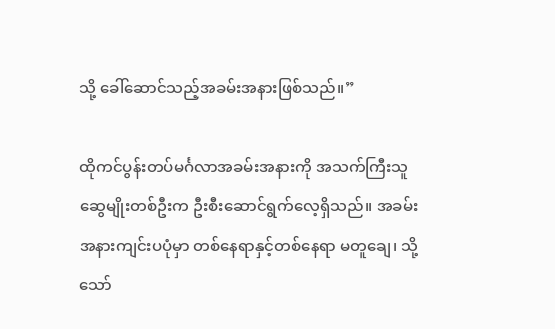သို့ ခေါ်ဆောင်သည့်အခမ်းအနားဖြစ်သည်။”

ထိုကင်ပွန်းတပ်မင်္ဂလာအခမ်းအနားကို အသက်ကြီးသူဆွေမျိုးတစ်ဦးက ဦးစီးဆောင်ရွက်လေ့ရှိသည်။ အခမ်းအနားကျင်းပပုံမှာ တစ်နေရာနှင့်တစ်နေရာ မတူချေ၊ သို့သော်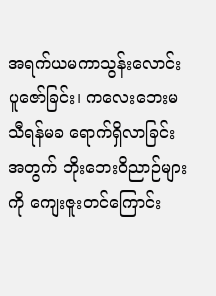အရက်ယမကာသွန်းလောင်းပူဇော်ခြင်း၊ ကလေးဘေးမသီရန်မခ ရောက်ရှိလာခြင်းအတွက် ဘိုးဘေးဝိညာဉ်များကို ကျေးဇူးတင်ကြောင်း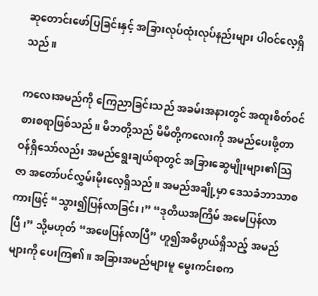ဆုတောင်းဖော်ပြခြင်းနှင့် အခြားလုပ်ထုံးလုပ်နည်းများ ပါဝင်လေ့ရှိသည်။

ကလေးအမည်ကို ကြေညာခြင်းသည် အခမ်းအနားတွင် အထူးစိတ်ဝင်စားစရာဖြစ်သည်။ မိဘတို့သည် မိမိတို့ကလေးကို အမည်ပေးဖို့တာဝန်ရှိသော်လည်း အမည်ရွေးချယ်ရာတွင် အခြားဆွေမျိုးများ၏သြဇာ အတော်ပင်လွှမ်းမိုးလေ့ရှိသည်။ အမည်အချို့မှာ ဒေသခံဘာသာစကားဖြင့် “သွား၍ပြန်လာခြင်း၊” “ဒုတိယအကြိမ် အမေပြန်လာပြီ၊” သို့မဟုတ် “အဖေပြန်လာပြီ” ဟူ၍အဓိပ္ပာယ်ရှိသည့် အမည်များကို ပေးကြ၏။ အခြားအမည်များမူ မွေးကင်းစက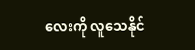လေးကို လူသေနိုင်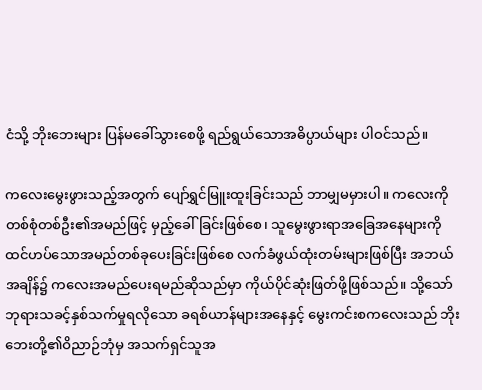ငံသို့ ဘိုးဘေးများ ပြန်မခေါ်သွားစေဖို့ ရည်ရွယ်သောအဓိပ္ပာယ်များ ပါဝင်သည်။

ကလေးမွေးဖွားသည့်အတွက် ပျော်ရွှင်မြူးထူးခြင်းသည် ဘာမျှမမှားပါ။ ကလေးကို တစ်စုံတစ်ဦး၏အမည်ဖြင့် မှည့်ခေါ်ခြင်းဖြစ်စေ၊ သူမွေးဖွားရာအခြေအနေများကို ထင်ဟပ်သောအမည်တစ်ခုပေးခြင်းဖြစ်စေ လက်ခံဖွယ်ထုံးတမ်းများဖြစ်ပြီး အဘယ်အချိန်၌ ကလေးအမည်ပေးရမည်ဆိုသည်မှာ ကိုယ်ပိုင်ဆုံးဖြတ်ဖို့ဖြစ်သည်။ သို့သော် ဘုရားသခင့်နှစ်သက်မှုရလိုသော ခရစ်ယာန်များအနေနှင့် မွေးကင်းစကလေးသည် ဘိုးဘေးတို့၏ဝိညာဉ်ဘုံမှ အသက်ရှင်သူအ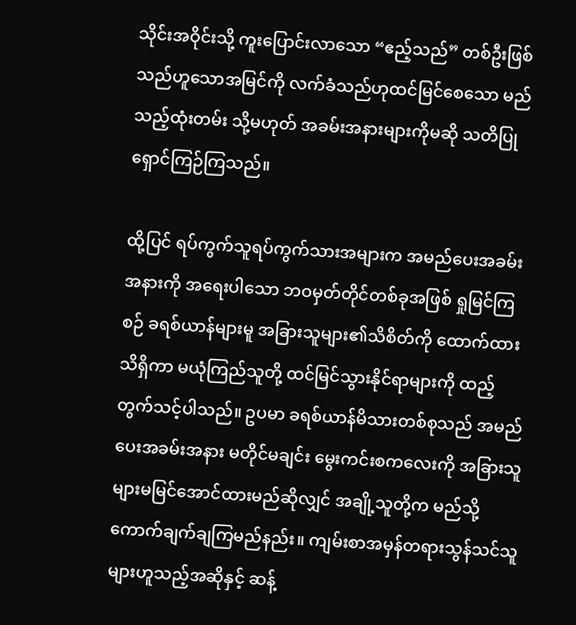သိုင်းအဝိုင်းသို့ ကူးပြောင်းလာသော “ဧည့်သည်” တစ်ဦးဖြစ်သည်ဟူသောအမြင်ကို လက်ခံသည်ဟုထင်မြင်စေသော မည်သည့်ထုံးတမ်း သို့မဟုတ် အခမ်းအနားများကိုမဆို သတိပြုရှောင်ကြဉ်ကြသည်။

ထို့ပြင် ရပ်ကွက်သူရပ်ကွက်သားအများက အမည်ပေးအခမ်းအနားကို အရေးပါသော ဘဝမှတ်တိုင်တစ်ခုအဖြစ် ရှုမြင်ကြစဉ် ခရစ်ယာန်များမူ အခြားသူများ၏သိစိတ်ကို ထောက်ထားသိရှိကာ မယုံကြည်သူတို့ ထင်မြင်သွားနိုင်ရာများကို ထည့်တွက်သင့်ပါသည်။ ဥပမာ ခရစ်ယာန်မိသားတစ်စုသည် အမည်ပေးအခမ်းအနား မတိုင်မချင်း မွေးကင်းစကလေးကို အခြားသူများမမြင်အောင်ထားမည်ဆိုလျှင် အချို့သူတို့က မည်သို့ကောက်ချက်ချကြမည်နည်း။ ကျမ်းစာအမှန်တရားသွန်သင်သူများဟူသည့်အဆိုနှင့် ဆန့်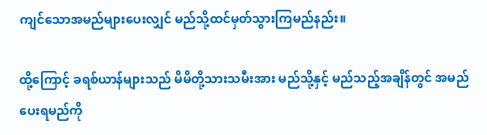ကျင်သောအမည်များပေးလျှင် မည်သို့ထင်မှတ်သွားကြမည်နည်း။

ထို့ကြောင့် ခရစ်ယာန်များသည် မိမိတို့သားသမီးအား မည်သို့နှင့် မည်သည့်အချိန်တွင် အမည်ပေးရမည်ကို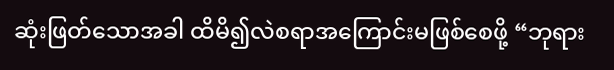ဆုံးဖြတ်သောအခါ ထိမိ၍လဲစရာအကြောင်းမဖြစ်စေဖို့ “ဘုရား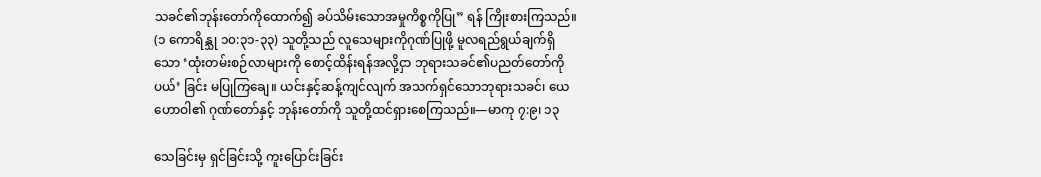သခင်၏ဘုန်းတော်ကိုထောက်၍ ခပ်သိမ်းသောအမှုကိစ္စကိုပြု” ရန် ကြိုးစားကြသည်။ (၁ ကောရိန္သု ၁၀:၃၁-၃၃) သူတို့သည် လူသေများကိုဂုဏ်ပြုဖို့ မူလရည်ရွယ်ချက်ရှိသော ‘ထုံးတမ်းစဉ်လာများကို စောင့်ထိန်းရန်အလို့ငှာ ဘုရားသခင်၏ပညတ်တော်ကို ပယ်’ ခြင်း မပြုကြချေ။ ယင်းနှင့်ဆန့်ကျင်လျက် အသက်ရှင်သောဘုရားသခင်၊ ယေဟောဝါ၏ ဂုဏ်တော်နှင့် ဘုန်းတော်ကို သူတို့ထင်ရှားစေကြသည်။—မာကု ၇:၉၊ ၁၃

သေခြင်းမှ ရှင်ခြင်းသို့ ကူးပြောင်းခြင်း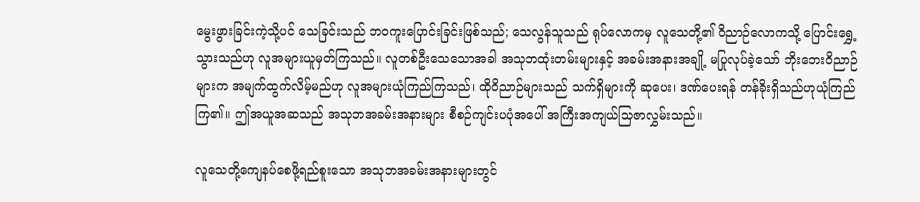မွေးဖွားခြင်းကဲ့သို့ပင် သေခြင်းသည် ဘဝကူးပြောင်းခြင်းဖြစ်သည်; သေလွန်သူသည် ရုပ်လောကမှ လူသေတို့၏ ဝိညာဉ်လောကသို့ ပြောင်းရွှေ့သွားသည်ဟု လူအများယူမှတ်ကြသည်။ လူတစ်ဦးသေသောအခါ အသုဘထုံးတမ်းများနှင့် အခမ်းအနားအချို့ မပြုလုပ်ခဲ့သော် ဘိုးဘေးဝိညာဉ်များက အမျက်ထွက်လိမ့်မည်ဟု လူအများယုံကြည်ကြသည်၊ ထိုဝိညာဉ်များသည် သက်ရှိများကို ဆုပေး၊ ဒဏ်ပေးရန် တန်ခိုးရှိသည်ဟုယုံကြည်ကြ၏။ ဤအယူအဆသည် အသုဘအခမ်းအနားများ စီစဉ်ကျင်းပပုံအပေါ် အကြီးအကျယ်သြဇာလွှမ်းသည်။

လူသေတို့ကျေနပ်စေဖို့ရည်စူးသော အသုဘအခမ်းအနားများတွင်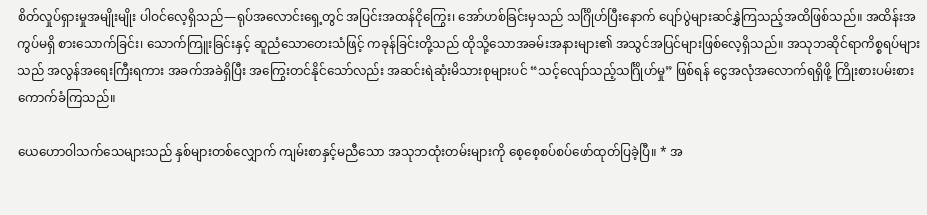စိတ်လှုပ်ရှားမှုအမျိုးမျိုး ပါဝင်လေ့ရှိသည်—ရုပ်အလောင်းရှေ့တွင် အပြင်းအထန်ငိုကြွေး၊ အော်ဟစ်ခြင်းမှသည် သင်္ဂြိုဟ်ပြီးနောက် ပျော်ပွဲများဆင်နွှဲကြသည့်အထိဖြစ်သည်။ အထိန်းအကွပ်မရှိ စားသောက်ခြင်း၊ သောက်ကြူးခြင်းနှင့် ဆူညံသောတေးသံဖြင့် ကခုန်ခြင်းတို့သည် ထိုသို့သောအခမ်းအနားများ၏ အသွင်အပြင်များဖြစ်လေ့ရှိသည်။ အသုဘဆိုင်ရာကိစ္စရပ်များသည် အလွန်အရေးကြီးရကား အခက်အခဲရှိပြီး အကြွေးတင်နိုင်သော်လည်း အဆင်းရဲဆုံးမိသားစုများပင် “သင့်လျော်သည့်သင်္ဂြိုဟ်မှု” ဖြစ်ရန် ငွေအလုံအလောက်ရရှိဖို့ ကြိုးစားပမ်းစား ကောက်ခံကြသည်။

ယေဟောဝါသက်သေများသည် နှစ်များတစ်လျှောက် ကျမ်းစာနှင့်မညီသော အသုဘထုံးတမ်းများကို စေ့စေ့စပ်စပ်ဖော်ထုတ်ပြခဲ့ပြီ။ * အ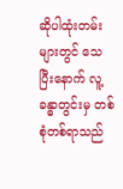ဆိုပါထုံးတမ်းများတွင် သေပြီးနောက် လူ့ခန္ဓာတွင်းမှ တစ်စုံတစ်ရာသည်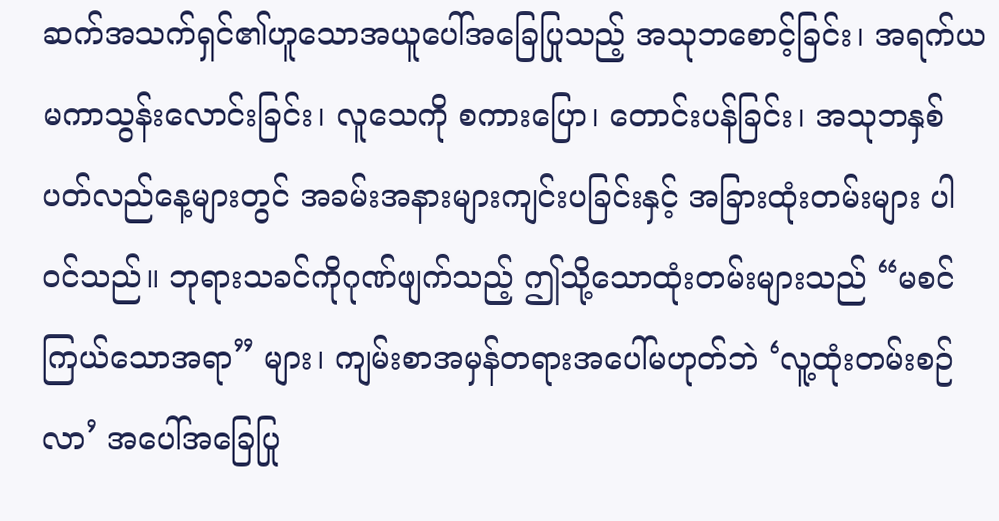ဆက်အသက်ရှင်၏ဟူသောအယူပေါ်အခြေပြုသည့် အသုဘစောင့်ခြင်း၊ အရက်ယမကာသွန်းလောင်းခြင်း၊ လူသေကို စကားပြော၊ တောင်းပန်ခြင်း၊ အသုဘနှစ်ပတ်လည်နေ့များတွင် အခမ်းအနားများကျင်းပခြင်းနှင့် အခြားထုံးတမ်းများ ပါဝင်သည်။ ဘုရားသခင်ကိုဂုဏ်ဖျက်သည့် ဤသို့သောထုံးတမ်းများသည် “မစင်ကြယ်သောအရာ” များ၊ ကျမ်းစာအမှန်တရားအပေါ်မဟုတ်ဘဲ ‘လူ့ထုံးတမ်းစဉ်လာ’ အပေါ်အခြေပြု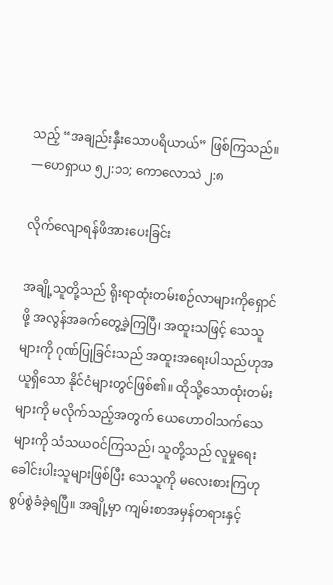သည့် “အချည်းနှီးသောပရိယာယ်” ဖြစ်ကြသည်။ —ဟေရှာယ ၅၂:၁၁; ကောလောသဲ ၂:၈

လိုက်လျောရန်ဖိအားပေးခြင်း

အချို့သူတို့သည် ရိုးရာထုံးတမ်းစဉ်လာများကိုရှောင်ဖို့ အလွန်အခက်တွေ့ခဲ့ကြပြီ၊ အထူးသဖြင့် သေသူများကို ဂုဏ်ပြုခြင်းသည် အထူးအရေးပါသည်ဟုအယူရှိသော နိုင်ငံများတွင်ဖြစ်၏။ ထိုသို့သောထုံးတမ်းများကို မလိုက်သည့်အတွက် ယေဟောဝါသက်သေများကို သံသယဝင်ကြသည်၊ သူတို့သည် လူမှုရေးခေါင်းပါးသူများဖြစ်ပြီး သေသူကို မလေးစားကြဟု စွပ်စွဲခံခဲ့ရပြီ။ အချို့မှာ ကျမ်းစာအမှန်တရားနှင့်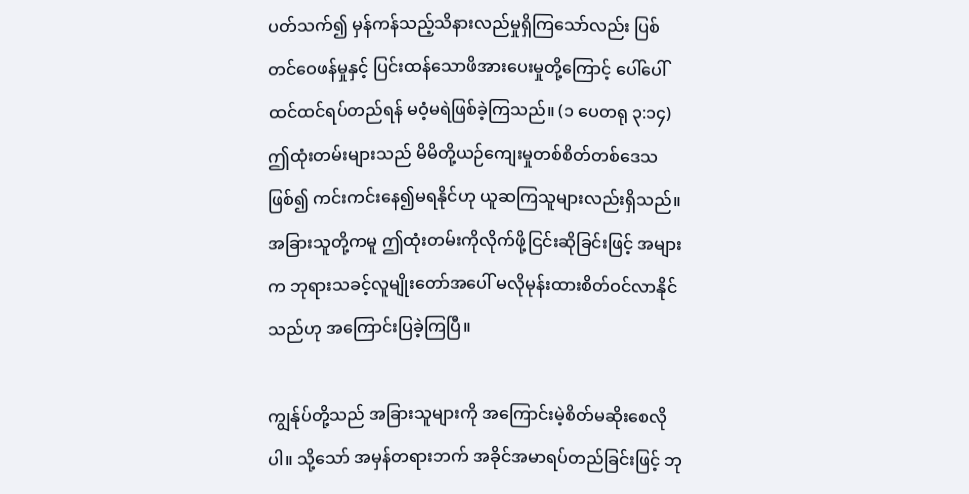ပတ်သက်၍ မှန်ကန်သည့်သိနားလည်မှုရှိကြသော်လည်း ပြစ်တင်ဝေဖန်မှုနှင့် ပြင်းထန်သောဖိအားပေးမှုတို့ကြောင့် ပေါ်ပေါ်ထင်ထင်ရပ်တည်ရန် မဝံ့မရဲဖြစ်ခဲ့ကြသည်။ (၁ ပေတရု ၃:၁၄) ဤထုံးတမ်းများသည် မိမိတို့ယဉ်ကျေးမှုတစ်စိတ်တစ်ဒေသဖြစ်၍ ကင်းကင်းနေ၍မရနိုင်ဟု ယူဆကြသူများလည်းရှိသည်။ အခြားသူတို့ကမူ ဤထုံးတမ်းကိုလိုက်ဖို့ငြင်းဆိုခြင်းဖြင့် အများက ဘုရားသခင့်လူမျိုးတော်အပေါ် မလိုမုန်းထားစိတ်ဝင်လာနိုင်သည်ဟု အကြောင်းပြခဲ့ကြပြီ။

ကျွန်ုပ်တို့သည် အခြားသူများကို အကြောင်းမဲ့စိတ်မဆိုးစေလိုပါ။ သို့သော် အမှန်တရားဘက် အခိုင်အမာရပ်တည်ခြင်းဖြင့် ဘု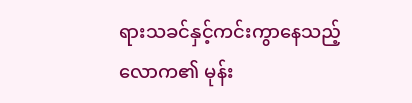ရားသခင်နှင့်ကင်းကွာနေသည့်လောက၏ မုန်း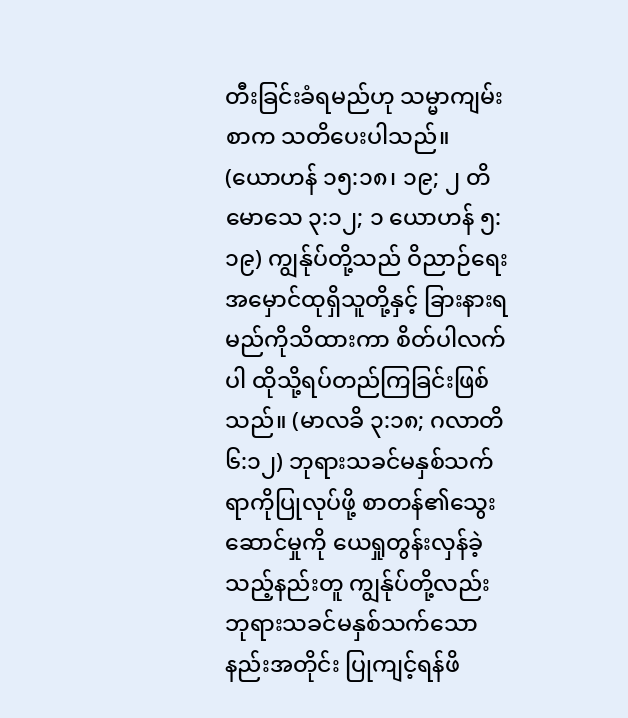တီးခြင်းခံရမည်ဟု သမ္မာကျမ်းစာက သတိပေးပါသည်။ (ယောဟန် ၁၅:၁၈၊ ၁၉; ၂ တိမောသေ ၃:၁၂; ၁ ယောဟန် ၅:၁၉) ကျွန်ုပ်တို့သည် ဝိညာဉ်ရေးအမှောင်ထုရှိသူတို့နှင့် ခြားနားရမည်ကိုသိထားကာ စိတ်ပါလက်ပါ ထိုသို့ရပ်တည်ကြခြင်းဖြစ်သည်။ (မာလခိ ၃:၁၈; ဂလာတိ ၆:၁၂) ဘုရားသခင်မနှစ်သက်ရာကိုပြုလုပ်ဖို့ စာတန်၏သွေးဆောင်မှုကို ယေရှုတွန်းလှန်ခဲ့သည့်နည်းတူ ကျွန်ုပ်တို့လည်း ဘုရားသခင်မနှစ်သက်သောနည်းအတိုင်း ပြုကျင့်ရန်ဖိ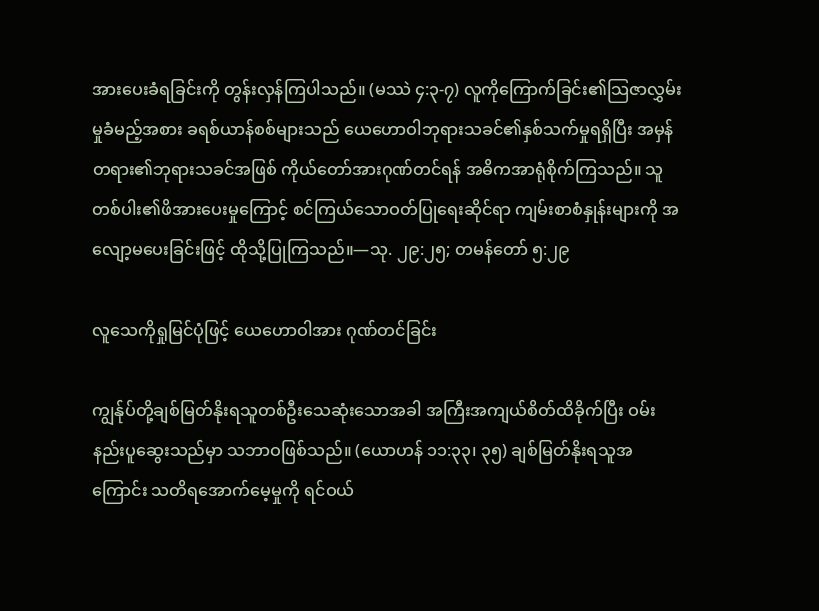အားပေးခံရခြင်းကို တွန်းလှန်ကြပါသည်။ (မဿဲ ၄:၃-၇) လူကိုကြောက်ခြင်း၏သြဇာလွှမ်းမှုခံမည့်အစား ခရစ်ယာန်စစ်များသည် ယေဟောဝါဘုရားသခင်၏နှစ်သက်မှုရရှိပြီး အမှန်တရား၏ဘုရားသခင်အဖြစ် ကိုယ်တော်အားဂုဏ်တင်ရန် အဓိကအာရုံစိုက်ကြသည်။ သူတစ်ပါး၏ဖိအားပေးမှုကြောင့် စင်ကြယ်သောဝတ်ပြုရေးဆိုင်ရာ ကျမ်းစာစံနှုန်းများကို အလျော့မပေးခြင်းဖြင့် ထိုသို့ပြုကြသည်။—သု. ၂၉:၂၅; တမန်တော် ၅:၂၉

လူသေကိုရှုမြင်ပုံဖြင့် ယေဟောဝါအား ဂုဏ်တင်ခြင်း

ကျွန်ုပ်တို့ချစ်မြတ်နိုးရသူတစ်ဦးသေဆုံးသောအခါ အကြီးအကျယ်စိတ်ထိခိုက်ပြီး ဝမ်းနည်းပူဆွေးသည်မှာ သဘာဝဖြစ်သည်။ (ယောဟန် ၁၁:၃၃၊ ၃၅) ချစ်မြတ်နိုးရသူအကြောင်း သတိရအောက်မေ့မှုကို ရင်ဝယ်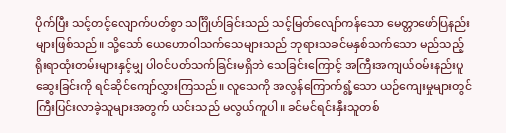ပိုက်ပြီး သင့်တင့်လျောက်ပတ်စွာ သင်္ဂြိုဟ်ခြင်းသည် သင့်မြတ်လျော်ကန်သော မေတ္တာဖော်ပြနည်းများဖြစ်သည်။ သို့သော် ယေဟောဝါသက်သေများသည် ဘုရားသခင်မနှစ်သက်သော မည်သည့်ရိုးရာထုံးတမ်းများနှင့်မျှ ပါဝင်ပတ်သက်ခြင်းမရှိဘဲ သေခြင်းကြောင့် အကြီးအကျယ်ဝမ်းနည်းပူဆွေးခြင်းကို ရင်ဆိုင်ကျော်လွှားကြသည်။ လူသေကို အလွန်ကြောက်ရွံ့သော ယဉ်ကျေးမှုများတွင် ကြီးပြင်းလာခဲ့သူများအတွက် ယင်းသည် မလွယ်ကူပါ။ ခင်မင်ရင်းနှီးသူတစ်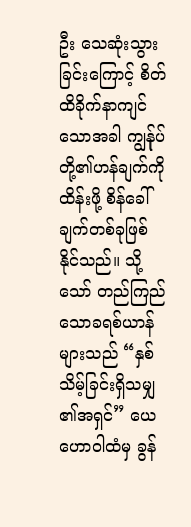ဦး သေဆုံးသွားခြင်းကြောင့် စိတ်ထိခိုက်နာကျင်သောအခါ ကျွန်ုပ်တို့၏ဟန်ချက်ကိုထိန်းဖို့ စိန်ခေါ်ချက်တစ်ခုဖြစ်နိုင်သည်။ သို့သော် တည်ကြည်သောခရစ်ယာန်များသည် “နှစ်သိမ့်ခြင်းရှိသမျှ၏အရှင်” ယေဟောဝါထံမှ ခွန်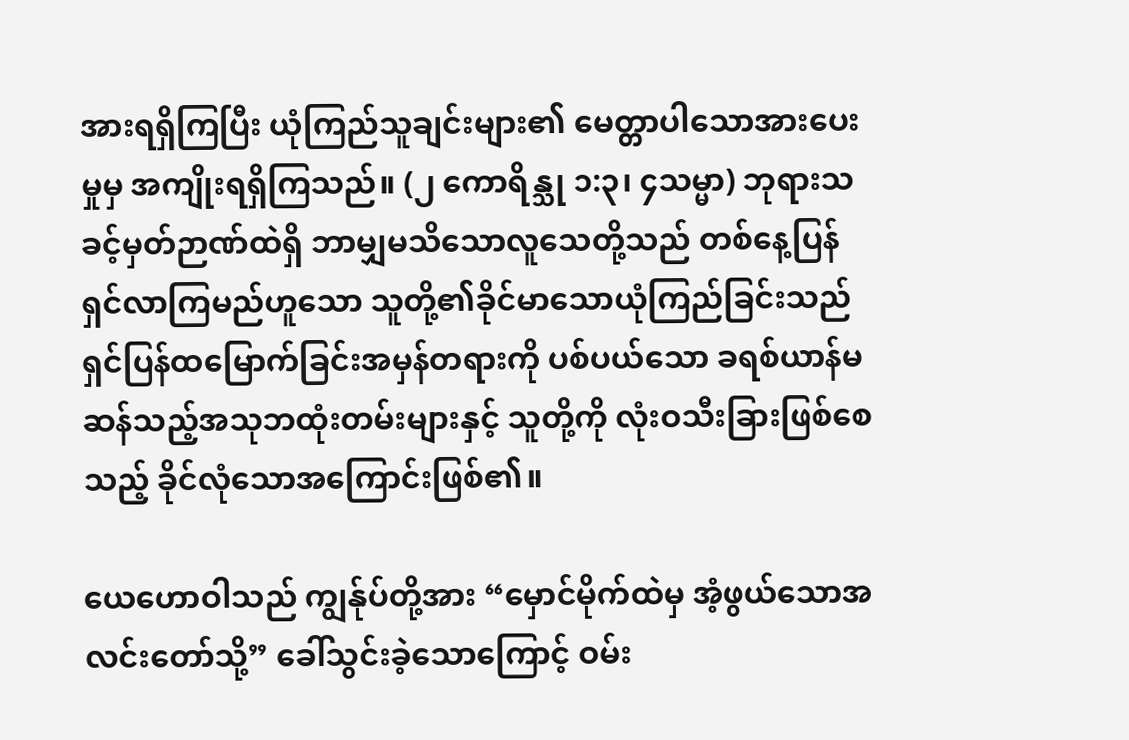အားရရှိကြပြီး ယုံကြည်သူချင်းများ၏ မေတ္တာပါသောအားပေးမှုမှ အကျိုးရရှိကြသည်။ (၂ ကောရိန္သု ၁:၃၊ ၄သမ္မာ) ဘုရားသခင့်မှတ်ဉာဏ်ထဲရှိ ဘာမျှမသိသောလူသေတို့သည် တစ်နေ့ပြန်ရှင်လာကြမည်ဟူသော သူတို့၏ခိုင်မာသောယုံကြည်ခြင်းသည် ရှင်ပြန်ထမြောက်ခြင်းအမှန်တရားကို ပစ်ပယ်သော ခရစ်ယာန်မဆန်သည့်အသုဘထုံးတမ်းများနှင့် သူတို့ကို လုံးဝသီးခြားဖြစ်စေသည့် ခိုင်လုံသောအကြောင်းဖြစ်၏။

ယေဟောဝါသည် ကျွန်ုပ်တို့အား “မှောင်မိုက်ထဲမှ အံ့ဖွယ်သောအလင်းတော်သို့” ခေါ်သွင်းခဲ့သောကြောင့် ဝမ်း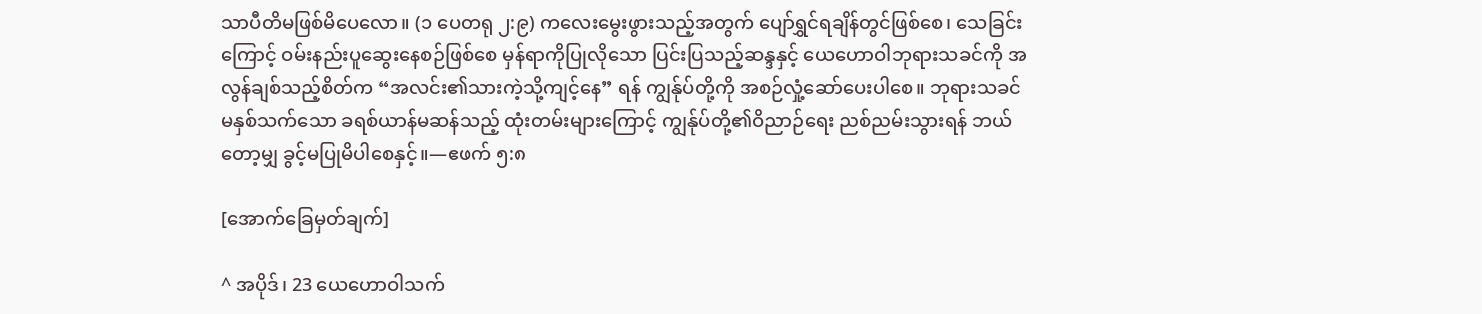သာပီတိမဖြစ်မိပေလော။ (၁ ပေတရု ၂:၉) ကလေးမွေးဖွားသည့်အတွက် ပျော်ရွှင်ရချိန်တွင်ဖြစ်စေ၊ သေခြင်းကြောင့် ဝမ်းနည်းပူဆွေးနေစဉ်ဖြစ်စေ မှန်ရာကိုပြုလိုသော ပြင်းပြသည့်ဆန္ဒနှင့် ယေဟောဝါဘုရားသခင်ကို အလွန်ချစ်သည့်စိတ်က “အလင်း၏သားကဲ့သို့ကျင့်နေ” ရန် ကျွန်ုပ်တို့ကို အစဉ်လှုံ့ဆော်ပေးပါစေ။ ဘုရားသခင်မနှစ်သက်သော ခရစ်ယာန်မဆန်သည့် ထုံးတမ်းများကြောင့် ကျွန်ုပ်တို့၏ဝိညာဉ်ရေး ညစ်ညမ်းသွားရန် ဘယ်တော့မျှ ခွင့်မပြုမိပါစေနှင့်။—ဧဖက် ၅:၈

[အောက်ခြေမှတ်ချက်]

^ အပိုဒ်၊ 23 ယေဟောဝါသက်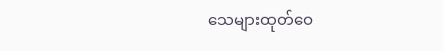သေများထုတ်ဝေ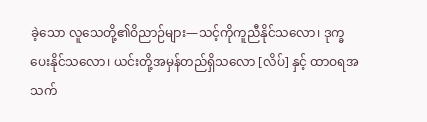ခဲ့သော လူသေတို့၏ဝိညာဉ်များ—သင့်ကိုကူညီနိုင်သလော၊ ဒုက္ခပေးနိုင်သလော၊ ယင်းတို့အမှန်တည်ရှိသလော [လိပ်] နှင့် ထာဝရအသက်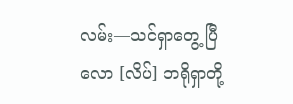လမ်း—သင်ရှာတွေ့ ပြီလော [လိပ်] ဘရိုရှာတို့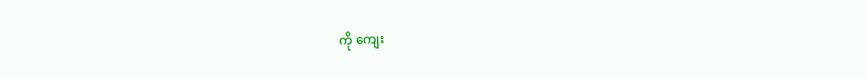ကို ကျေး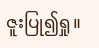ဇူးပြု၍ရှု။